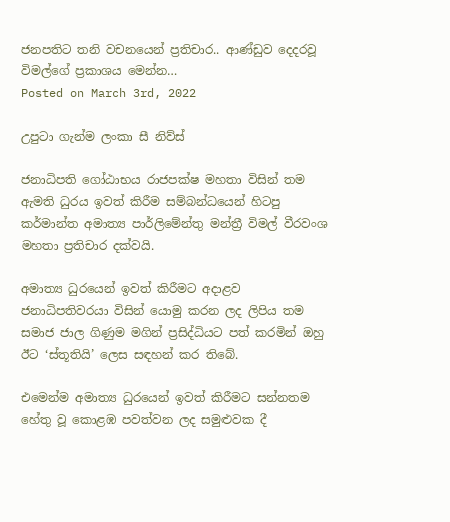ජනපතිට තනි වචනයෙන් ප්‍රතිචාර.. ආණ්ඩුව දෙදරවූ විමල්ගේ ප්‍රකාශය මෙන්න…
Posted on March 3rd, 2022

උපුටා ගැන්ම ලංකා සී නිව්ස්

ජනාධිපති ගෝඨාභය රාජපක්ෂ මහතා විසින් තම ඇමති ධුරය ඉවත් කිරීම සම්බන්ධයෙන් හිටපු කර්මාන්ත අමාත්‍ය පාර්ලිමේන්තු මන්ත්‍රී විමල් වීරවංශ මහතා ප්‍රතිචාර දක්වයි.

අමාත්‍ය ධුරයෙන් ඉවත් කිරීමට අදාළව ජනාධිපතිවරයා විසින් යොමු කරන ලද ලිපිය තම සමාජ ජාල ගිණුම මගින් ප්‍රසිද්ධියට පත් කරමින් ඔහු ඊට ‘ස්තූතියි’ ලෙස සඳහන් කර තිබේ.

එමෙන්ම අමාත්‍ය ධුරයෙන් ඉවත් කිරීමට සන්නතම හේතු වූ කොළඹ පවත්වන ලද සමුළුවක දී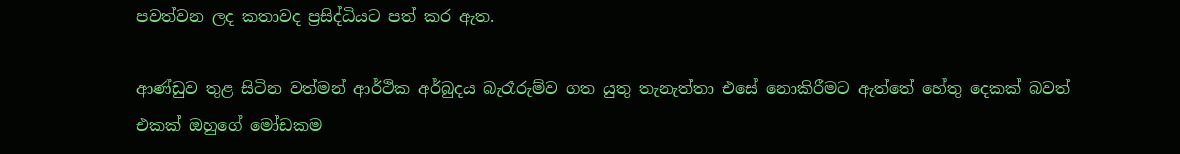පවත්වන ලද කතාවද ප්‍රසිද්ධියට පත් කර ඇත.

ආණ්ඩුව තුළ සිටින වත්මන් ආර්ථික අර්බුදය බැරෑරුම්ව ගත යුතු තැනැත්තා එසේ නොකිරීමට ඇත්තේ හේතු දෙකක් බවත් එකක් ඔහුගේ මෝඩකම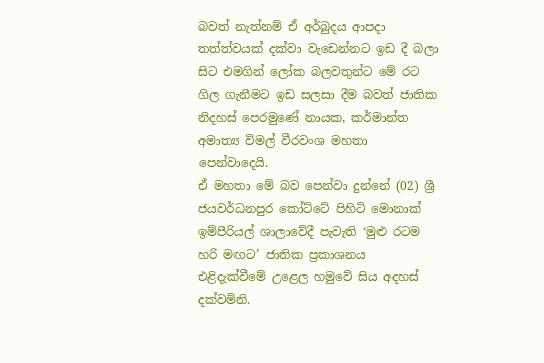බවත් නැත්නම් ඒ අර්බුදය ආපදා තත්ත්වයක් දක්වා වැඩෙන්නට ඉඩ දී බලා සිට එමගින් ලෝක බලවතුන්ට මේ රට ගිල ගැනීමට ඉඩ සලසා දීම බවත් ජාතික නිදහස් පෙරමුණේ නායක, කර්මාන්ත අමාත්‍ය විමල් වීරවංශ මහතා පෙන්වාදෙයි.
ඒ මහතා මේ බව පෙන්වා දුන්නේ (02) ශ්‍රී ජයවර්ධනපුර කෝට්ටේ පිහිටි මොනාක් ඉම්පීරියල් ශාලාවේදී පැවැති ‘මුළු රටම හරි මඟට’ ජාතික ප්‍රකාශනය එළිදැක්වීමේ උළෙල හමුවේ සිය අදහස් දක්වමිනි.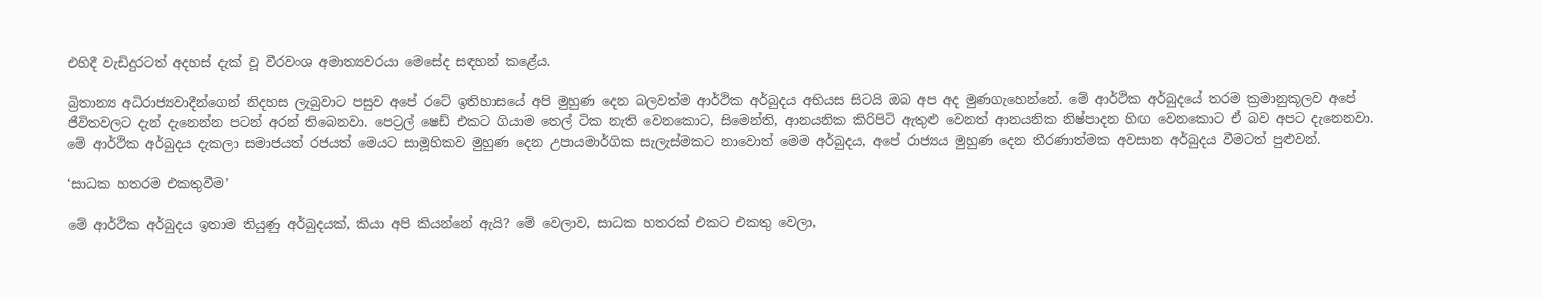එහිදී වැඩිදුරටත් අදහස් දැක් වූ වීරවංශ අමාත්‍යවරයා මෙසේද සඳහන් කළේය.

බ්‍රිතාන්‍ය අධිරාජ්‍යවාදීන්ගෙන් නිදහස ලැබුවාට පසුව අපේ රටේ ඉතිහාසයේ අපි මුහුණ දෙන බලවත්ම ආර්ථික අර්බුදය අභියස සිටයි ඔබ අප අද මුණගැහෙන්නේ. මේ ආර්ථික අර්බුදයේ තරම ක්‍රමානුකූලව අපේ ජීවිතවලට දැන් දැනෙන්න පටන් අරන් තිබෙනවා. පෙට්‍රල් ෂෙඩ් එකට ගියාම තෙල් ටික නැති වෙනකොට, සිමෙන්ති, ආනයනික කිරිපිටි ඇතුළු වෙනත් ආනයනික නිෂ්පාදන හිඟ වෙනකොට ඒ බව අපට දැනෙනවා. මේ ආර්ථික අර්බුදය දැකලා සමාජයත් රජයත් මෙයට සාමූහිකව මුහුණ දෙන උපායමාර්ගික සැලැස්මකට නාවොත් මෙම අර්බුදය, අපේ රාජ්‍යය මුහුණ දෙන තීරණාත්මක අවසාන අර්බුදය වීමටත් පුළුවන්.

‘සාධක හතරම එකතුවීම’

මේ ආර්ථික අර්බුදය ඉතාම තියුණු අර්බුදයක්, කියා අපි කියන්නේ ඇයි? මේ වෙලාව, සාධක හතරක් එකට එකතු වෙලා,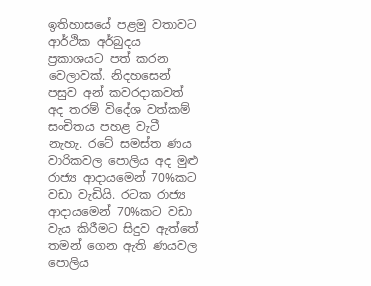ඉතිහාසයේ පළමු වතාවට ආර්ථික අර්බුදය ප්‍රකාශයට පත් කරන වෙලාවක්. නිදහසෙන් පසුව අන් කවරදාකවත් අද තරම් විදේශ වත්කම් සංචිතය පහළ වැටී නැහැ. රටේ සමස්ත ණය වාරිකවල පොලිය අද මුළු රාජ්‍ය ආදායමෙන් 70%කට වඩා වැඩියි. රටක රාජ්‍ය ආදායමෙන් 70%කට වඩා වැය කිරීමට සිදුව ඇත්තේ තමන් ගෙන ඇති ණයවල පොලිය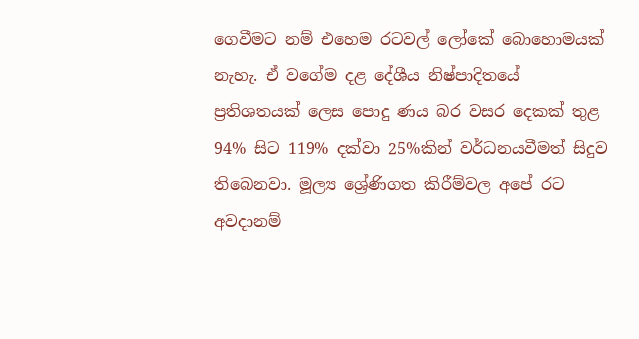ගෙවීමට නම් එහෙම රටවල් ලෝකේ බොහොමයක් නැහැ. ඒ වගේම දළ දේශීය නිෂ්පාදිතයේ ප්‍රතිශතයක් ලෙස පොදු ණය බර වසර දෙකක් තුළ 94% සිට 119% දක්වා 25%කින් වර්ධනයවීමත් සිදුව තිබෙනවා. මූල්‍ය ශ්‍රේණිගත කිරීම්වල අපේ රට අවදානම්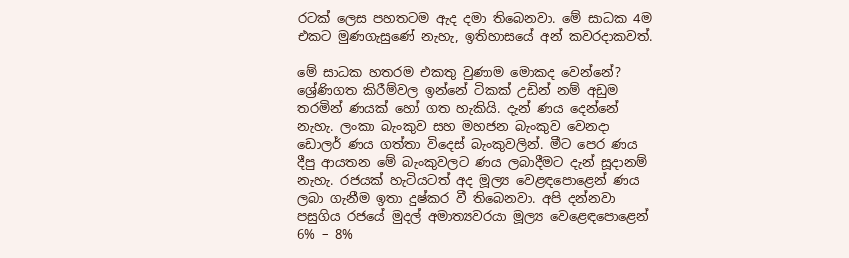රටක් ලෙස පහතටම ඇද දමා තිබෙනවා. මේ සාධක 4ම එකට මුණගැසුණේ නැහැ, ඉතිහාසයේ අන් කවරදාකවත්.

මේ සාධක හතරම එකතු වුණාම මොකද වෙන්නේ? ශ්‍රේණිගත කිරීම්වල ඉන්නේ ටිකක් උඩින් නම් අඩුම තරමින් ණයක් හෝ ගත හැකියි. දැන් ණය දෙන්නේ නැහැ. ලංකා බැංකුව සහ මහජන බැංකුව වෙනදා ඩොලර් ණය ගත්තා විදෙස් බැංකුවලින්. මීට පෙර ණය දීපු ආයතන මේ බැංකුවලට ණය ලබාදීමට දැන් සූදානම් නැහැ. රජයක් හැටියටත් අද මූල්‍ය වෙළඳපොළෙන් ණය ලබා ගැනීම ඉතා දුෂ්කර වී තිබෙනවා. අපි දන්නවා පසුගිය රජයේ මුදල් අමාත්‍යවරයා මූල්‍ය වෙළෙඳපොළෙන් 6% – 8%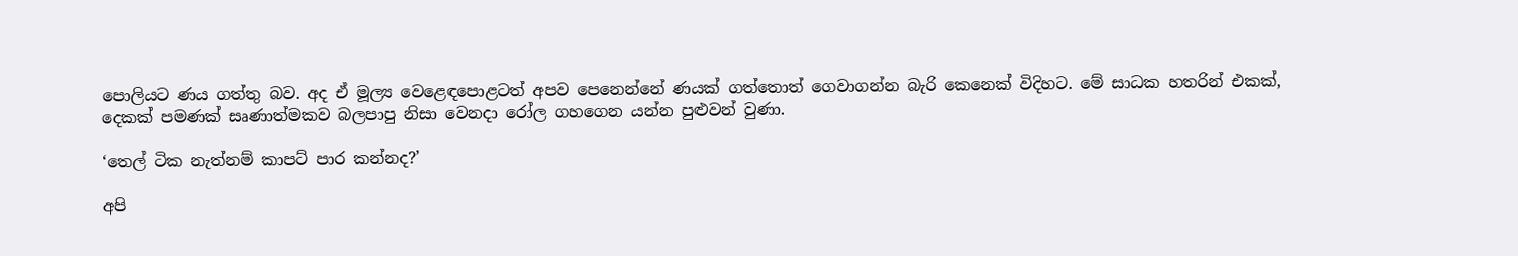පොලියට ණය ගත්තු බව. අද ඒ මූල්‍ය වෙළෙඳපොළටත් අපව පෙනෙන්නේ ණයක් ගත්තොත් ගෙවාගන්න බැරි කෙනෙක් විදිහට. මේ සාධක හතරින් එකක්, දෙකක් පමණක් සෘණාත්මකව බලපාපු නිසා වෙනදා රෝල ගහගෙන යන්න පුළුවන් වුණා.

‘තෙල් ටික නැත්නම් කාපට් පාර කන්නද?’

අපි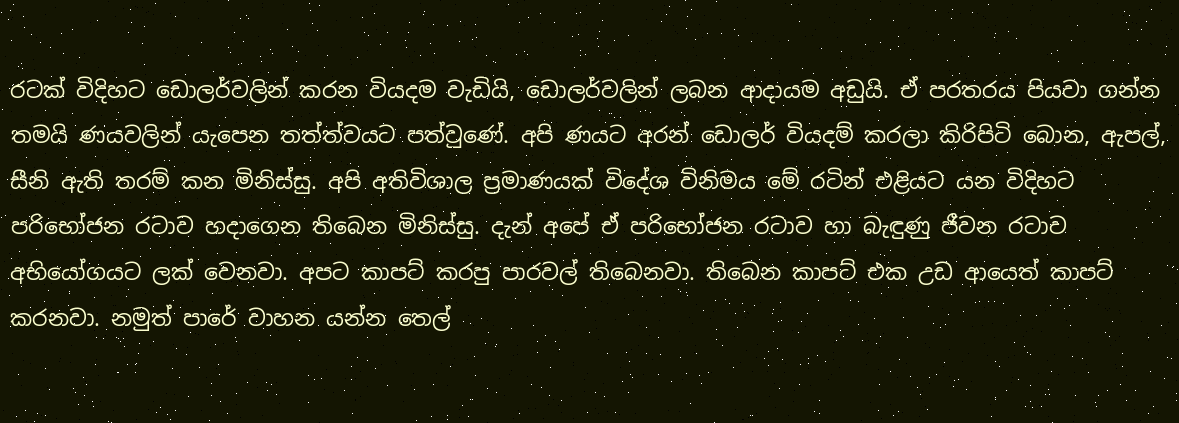රටක් විදිහට ඩොලර්වලින් කරන වියදම වැඩියි, ඩොලර්වලින් ලබන ආදායම අඩුයි. ඒ පරතරය පියවා ගන්න තමයි ණයවලින් යැපෙන තත්ත්වයට පත්වුණේ. අපි ණයට අරන් ඩොලර් වියදම් කරලා කිරිපිටි බොන, ඇපල්, සීනි ඇති තරම් කන මිනිස්සු. අපි අතිවිශාල ප්‍රමාණයක් විදේශ විනිමය මේ රටින් එළියට යන විදිහට පරිභෝජන රටාව හදාගෙන තිබෙන මිනිස්සු. දැන් අපේ ඒ පරිභෝජන රටාව හා බැඳුණු ජීවන රටාව අභියෝගයට ලක් වෙනවා. අපට කාපට් කරපු පාරවල් තිබෙනවා. තිබෙන කාපට් එක උඩ ආයෙත් කාපට් කරනවා. නමුත් පාරේ වාහන යන්න තෙල්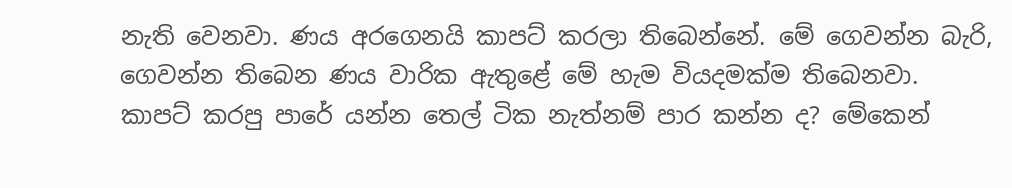නැති වෙනවා. ණය අරගෙනයි කාපට් කරලා තිබෙන්නේ. මේ ගෙවන්න බැරි, ගෙවන්න තිබෙන ණය වාරික ඇතුළේ මේ හැම වියදමක්ම තිබෙනවා. කාපට් කරපු පාරේ යන්න තෙල් ටික නැත්නම් පාර කන්න ද? මේකෙන්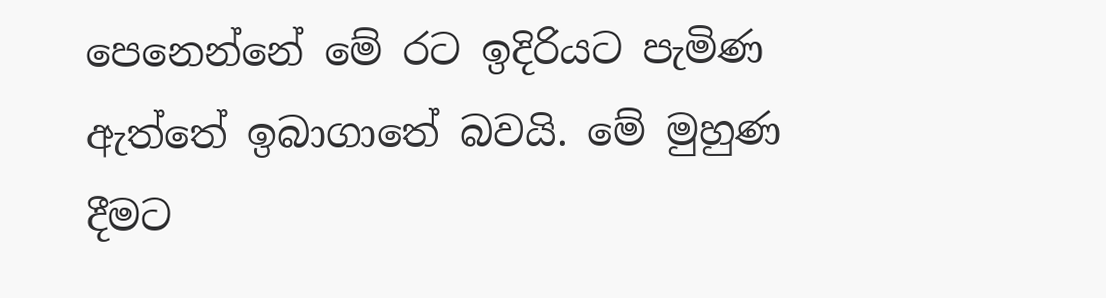පෙනෙන්නේ මේ රට ඉදිරියට පැමිණ ඇත්තේ ඉබාගාතේ බවයි. මේ මුහුණ දීමට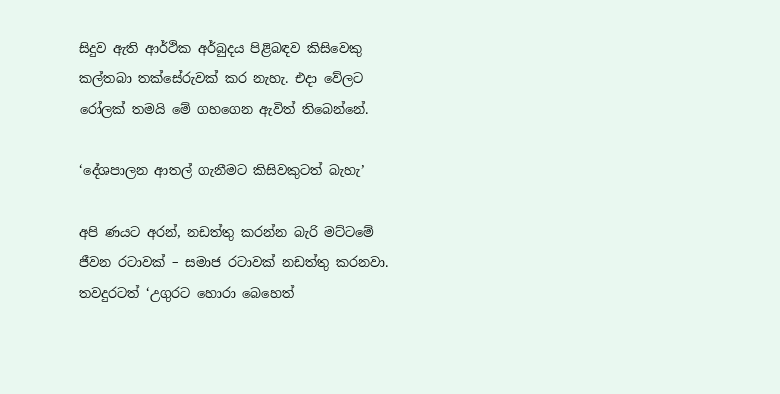සිදුව ඇති ආර්ථික අර්බුදය පිළිබඳව කිසිවෙකු කල්තබා තක්සේරුවක් කර නැහැ. එදා වේලට රෝලක් තමයි මේ ගහගෙන ඇවිත් තිබෙන්නේ.

‘දේශපාලන ආතල් ගැනීමට කිසිවකුටත් බැහැ’

අපි ණයට අරන්, නඩත්තු කරන්න බැරි මට්ටමේ ජීවන රටාවක් – සමාජ රටාවක් නඩත්තු කරනවා. තවදුරටත් ‘උගුරට හොරා බෙහෙත්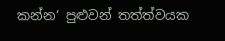කන්න’ පුළුවන් තත්ත්වයක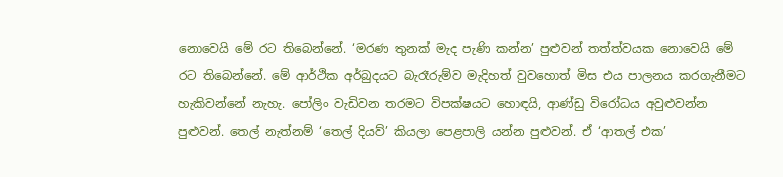නොවෙයි මේ රට තිබෙන්නේ. ‘මරණ තුනක් මැද පැණි කන්න’ පුළුවන් තත්ත්වයක නොවෙයි මේ රට තිබෙන්නේ. මේ ආර්ථික අර්බුදයට බැරෑරුම්ව මැදිහත් වුවහොත් මිස එය පාලනය කරගැනීමට හැකිවන්නේ නැහැ. පෝලිං වැඩිවන තරමට විපක්ෂයට හොඳයි, ආණ්ඩු විරෝධය අවුළුවන්න පුළුවන්. තෙල් නැත්නම් ‘තෙල් දියව්’ කියලා පෙළපාලි යන්න පුළුවන්. ඒ ‘ආතල් එක’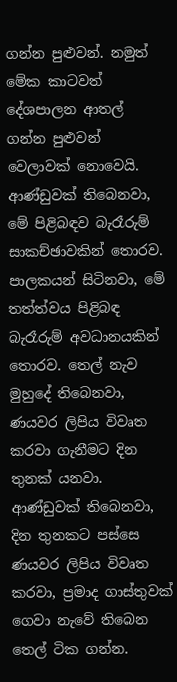ගන්න පුළුවන්. නමුත් මේක කාටවත් දේශපාලන ආතල් ගන්න පුළුවන් වෙලාවක් නොවෙයි. ආණ්ඩුවක් තිබෙනවා, මේ පිළිබඳව බැරෑරුම් සාකච්ඡාවකින් තොරව. පාලකයන් සිටිනවා, මේ තත්ත්වය පිළිබඳ බැරෑරුම් අවධානයකින් තොරව. තෙල් නැව මුහුදේ තිබෙනවා, ණයවර ලිපිය විවෘත කරවා ගැනීමට දින තුනක් යනවා. ආණ්ඩුවක් තිබෙනවා, දින තුනකට පස්සෙ ණයවර ලිපිය විවෘත කරවා, ප්‍රමාද ගාස්තුවක් ගෙවා නැවේ තිබෙන තෙල් ටික ගන්න.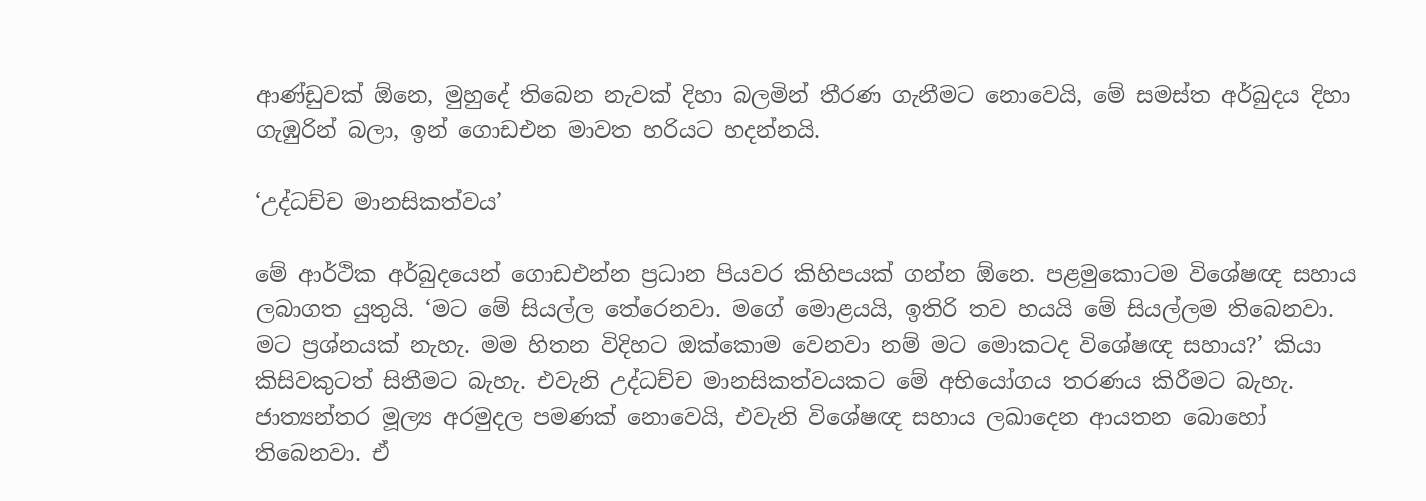ආණ්ඩුවක් ඕනෙ, මුහුදේ තිබෙන නැවක් දිහා බලමින් තීරණ ගැනීමට නොවෙයි, මේ සමස්ත අර්බුදය දිහා ගැඹුරින් බලා, ඉන් ගොඩඑන මාවත හරියට හදන්නයි.

‘උද්ධච්ච මානසිකත්වය’

මේ ආර්ථික අර්බුදයෙන් ගොඩඑන්න ප්‍රධාන පියවර කිහිපයක් ගන්න ඕනෙ. පළමුකොටම විශේෂඥ සහාය ලබාගත යුතුයි. ‘මට මේ සියල්ල තේරෙනවා. මගේ මොළයයි, ඉතිරි තව හයයි මේ සියල්ලම තිබෙනවා. මට ප්‍රශ්නයක් නැහැ. මම හිතන විදිහට ඔක්කොම වෙනවා නම් මට මොකටද විශේෂඥ සහාය?’ කියා කිසිවකුටත් සිතීමට බැහැ. එවැනි උද්ධච්ච මානසිකත්වයකට මේ අභියෝගය තරණය කිරීමට බැහැ. ජාත්‍යන්තර මූල්‍ය අරමුදල පමණක් නොවෙයි, එවැනි විශේෂඥ සහාය ලඛාදෙන ආයතන බොහෝ තිබෙනවා. ඒ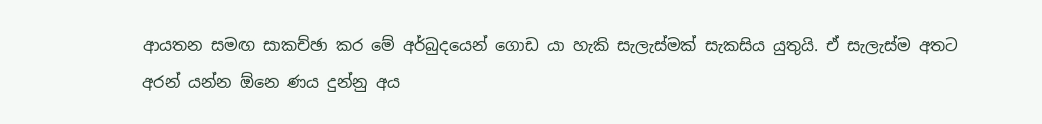ආයතන සමඟ සාකච්ඡා කර මේ අර්බුදයෙන් ගොඩ යා හැකි සැලැස්මක් සැකසිය යුතුයි. ඒ සැලැස්ම අතට අරන් යන්න ඕනෙ ණය දුන්නු අය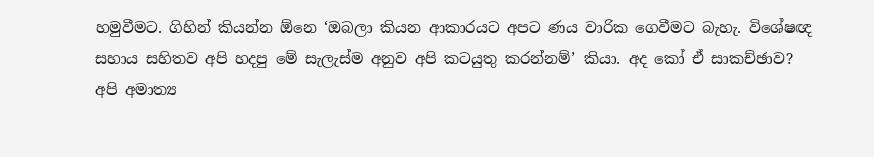හමුවීමට. ගිහින් කියන්න ඕනෙ ‘ඔබලා කියන ආකාරයට අපට ණය වාරික ගෙවීමට බැහැ. විශේෂඥ සහාය සහිතව අපි හදපු මේ සැලැස්ම අනුව අපි කටයුතු කරන්නම්’ කියා. අද කෝ ඒ සාකච්ඡාව? අපි අමාත්‍ය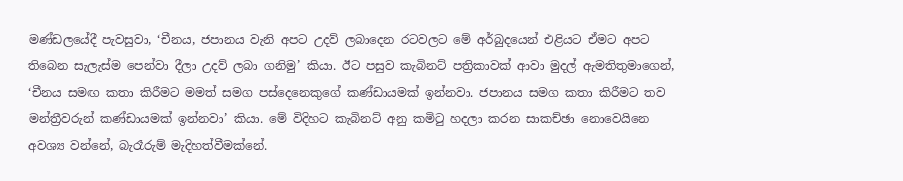මණ්ඩලයේදී පැවසුවා, ‘චීනය, ජපානය වැනි අපට උදව් ලබාදෙන රටවලට මේ අර්බුදයෙන් එළියට ඒමට අපට තිබෙන සැලැස්ම පෙන්වා දීලා උදව් ලබා ගනිමු’ කියා. ඊට පසුව කැබිනට් පත්‍රිකාවක් ආවා මුදල් ඇමතිතුමාගෙන්, ‘චීනය සමඟ කතා කිරීමට මමත් සමග පස්දෙනෙකුගේ කණ්ඩායමක් ඉන්නවා. ජපානය සමග කතා කිරීමට තව මන්ත්‍රීවරුන් කණ්ඩායමක් ඉන්නවා’ කියා. මේ විදිහට කැබිනට් අනු කමිටු හදලා කරන සාකච්ඡා නොවෙයිනෙ අවශ්‍ය වන්නේ, බැරෑරුම් මැදිහත්වීමක්නේ.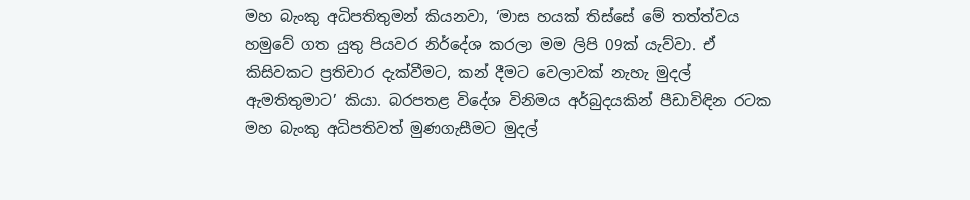මහ බැංකු අධිපතිතුමන් කියනවා, ‘මාස හයක් තිස්සේ මේ තත්ත්වය හමුවේ ගත යුතු පියවර නිර්දේශ කරලා මම ලිපි 09ක් යැව්වා. ඒ කිසිවකට ප්‍රතිචාර දැක්වීමට, කන් දීමට වෙලාවක් නැහැ මුදල් ඇමතිතුමාට’ කියා. බරපතළ විදේශ විනිමය අර්බුදයකින් පීඩාවිඳින රටක මහ බැංකු අධිපතිවත් මුණගැසීමට මුදල්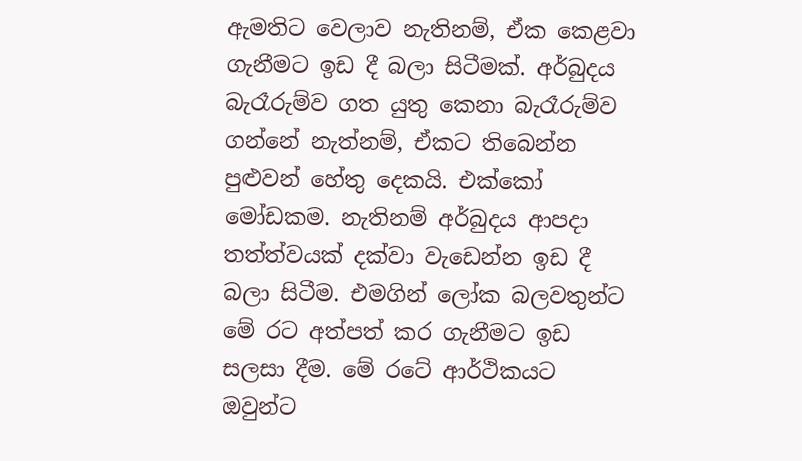ඇමතිට වෙලාව නැතිනම්, ඒක කෙළවා ගැනීමට ඉඩ දී බලා සිටීමක්. අර්බුදය බැරෑරුම්ව ගත යුතු කෙනා බැරෑරුම්ව ගන්නේ නැත්නම්, ඒකට තිබෙන්න පුළුවන් හේතු දෙකයි. එක්කෝ මෝඩකම. නැතිනම් අර්බුදය ආපදා තත්ත්වයක් දක්වා වැඩෙන්න ඉඩ දී බලා සිටීම. එමගින් ලෝක බලවතුන්ට මේ රට අත්පත් කර ගැනීමට ඉඩ සලසා දීම. මේ රටේ ආර්ථිකයට ඔවුන්ට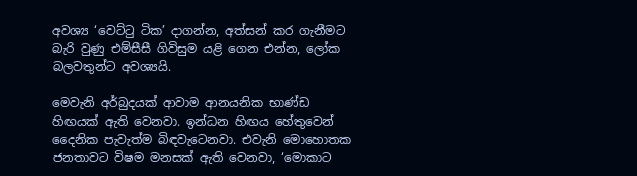අවශ්‍ය ‘වෙට්ටු ටික’ දාගන්න, අත්සන් කර ගැනීමට බැරි වුණු එම්සීසී ගිවිසුම යළි ගෙන එන්න, ලෝක බලවතුන්ට අවශ්‍යයි.

මෙවැනි අර්බුදයක් ආවාම ආනයනික භාණ්ඩ හිඟයක් ඇති වෙනවා. ඉන්ධන හිඟය හේතුවෙන් දෛනික පැවැත්ම බිඳවැටෙනවා. එවැනි මොහොතක ජනතාවට විෂම මනසක් ඇති වෙනවා, ‘මොකාට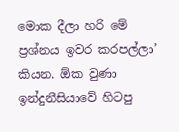මොක දීලා හරි මේ ප්‍රශ්නය ඉවර කරපල්ලා’ කියන. ඕක වුණා ඉන්දුනීසියාවේ හිටපු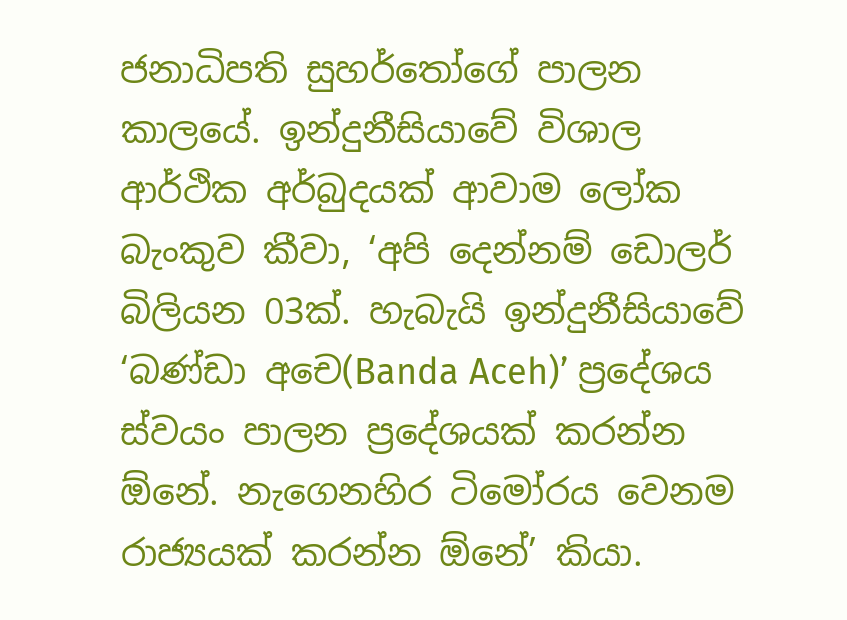ජනාධිපති සුහර්තෝගේ පාලන කාලයේ. ඉන්දුනීසියාවේ විශාල ආර්ථික අර්බුදයක් ආවාම ලෝක බැංකුව කීවා, ‘අපි දෙන්නම් ඩොලර් බිලියන 03ක්. හැබැයි ඉන්දුනීසියාවේ ‘බණ්ඩා අචෙ(Banda Aceh)’ ප්‍රදේශය ස්වයං පාලන ප්‍රදේශයක් කරන්න ඕනේ. නැගෙනහිර ටිමෝරය වෙනම රාජ්‍යයක් කරන්න ඕනේ’ කියා.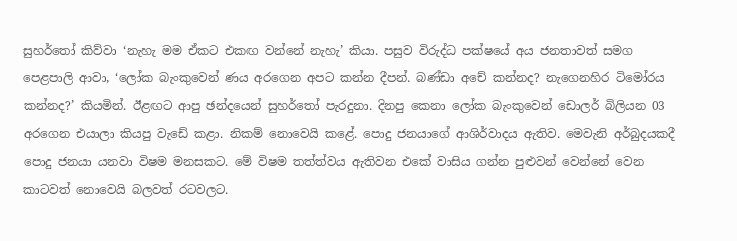සුහර්තෝ කිව්වා ‘නැහැ මම ඒකට එකඟ වන්නේ නැහැ’ කියා. පසුව විරුද්ධ පක්ෂයේ අය ජනතාවත් සමග පෙළපාලි ආවා, ‘ලෝක බැංකුවෙන් ණය අරගෙන අපට කන්න දීපන්. බණ්ඩා අචේ කන්නද? නැගෙනහිර ටිමෝරය කන්නද?’ කියමින්. ඊළඟට ආපු ඡන්දයෙන් සුහර්තෝ පැරදුනා. දිනපු කෙනා ලෝක බැංකුවෙන් ඩොලර් බිලියන 03 අරගෙන එයාලා කියපු වැඩේ කළා. නිකම් නොවෙයි කළේ. පොදු ජනයාගේ ආශිර්වාදය ඇතිව. මෙවැනි අර්බුදයකදී පොදු ජනයා යනවා විෂම මනසකට. මේ විෂම තත්ත්වය ඇතිවන එකේ වාසිය ගන්න පුළුවන් වෙන්නේ වෙන කාටවත් නොවෙයි බලවත් රටවලට.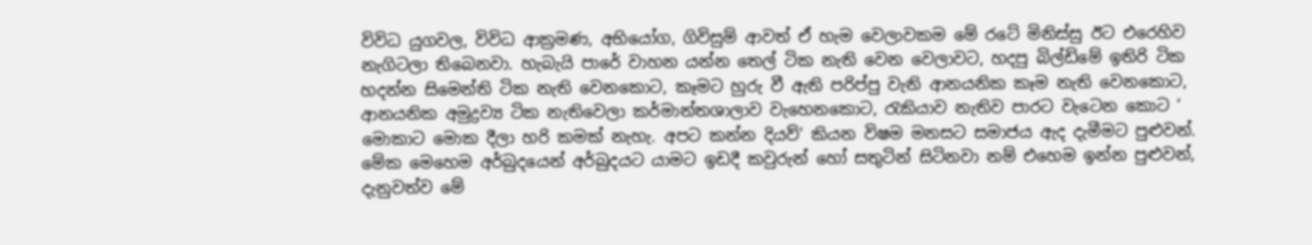විවිධ යුගවල, විවිධ ආක්‍රමණ, අභියෝග, ගිවිසුම් ආවත් ඒ හැම වෙලාවකම මේ රටේ මිනිස්සු ඊට එරෙහිව නැගිටලා තිබෙනවා. හැබැයි පාරේ වාහන යන්න තෙල් ටික නැති වෙන වෙලාවට, හදපු බිල්ඩිමේ ඉතිරි ටික හදන්න සිමෙන්ති ටික නැති වෙනකොට, කෑමට හුරු වී ඇති පරිප්පු වැනි ආනයනික කෑම නැති වෙනකොට, ආනයනික අමුද්‍රව්‍ය ටික නැතිවෙලා කර්මාන්තශාලාව වැහෙනකොට, රැකියාව නැතිව පාරට වැටෙන කොට ‘ මොකාට මොක දීලා හරි කමක් නැහැ. අපට කන්න දියව්’ කියන විෂම මනසට සමාජය ඇද දැමීමට පුළුවන්. මේක මෙහෙම අර්බුදයෙන් අර්බුදයට යාමට ඉඩදී කවුරුන් හෝ සතුටින් සිටිනවා නම් එහෙම ඉන්න පුළුවන්, දැනුවත්ව මේ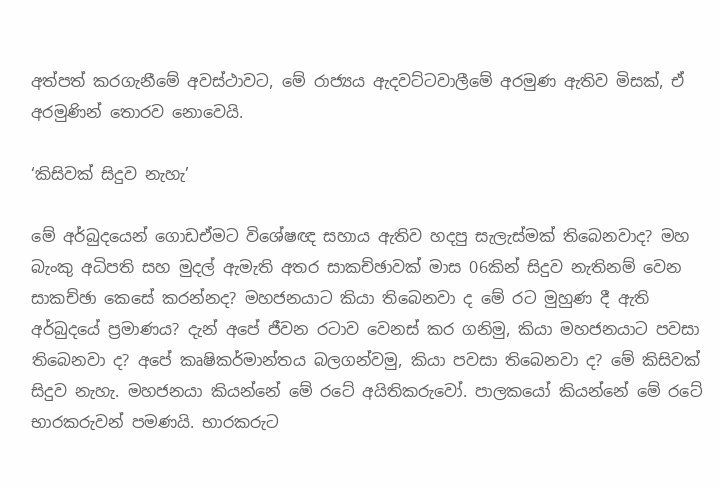අත්පත් කරගැනීමේ අවස්ථාවට, මේ රාජ්‍යය ඇදවට්ටවාලීමේ අරමුණ ඇතිව මිසක්, ඒ අරමුණින් තොරව නොවෙයි.

‘කිසිවක් සිදුව නැහැ’

මේ අර්බුදයෙන් ගොඩඒමට විශේෂඥ සහාය ඇතිව හදපු සැලැස්මක් තිබෙනවාද? මහ බැංකු අධිපති සහ මුදල් ඇමැති අතර සාකච්ඡාවක් මාස 06කින් සිදුව නැතිනම් වෙන සාකච්ඡා කෙසේ කරන්නද? මහජනයාට කියා තිබෙනවා ද මේ රට මුහුණ දී ඇති අර්බුදයේ ප්‍රමාණය? දැන් අපේ ජීවන රටාව වෙනස් කර ගනිමු, කියා මහජනයාට පවසා තිබෙනවා ද? අපේ කෘෂිකර්මාන්තය බලගන්වමු, කියා පවසා තිබෙනවා ද? මේ කිසිවක් සිදුව නැහැ. මහජනයා කියන්නේ මේ රටේ අයිතිකරුවෝ. පාලකයෝ කියන්නේ මේ රටේ භාරකරුවන් පමණයි. භාරකරුට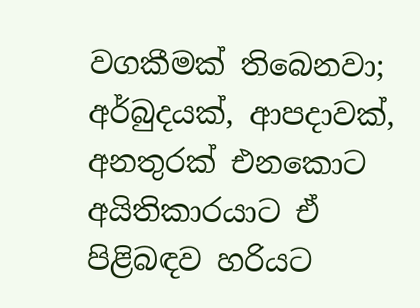වගකීමක් තිබෙනවා; අර්බුදයක්, ආපදාවක්, අනතුරක් එනකොට අයිතිකාරයාට ඒ පිළිබඳව හරියට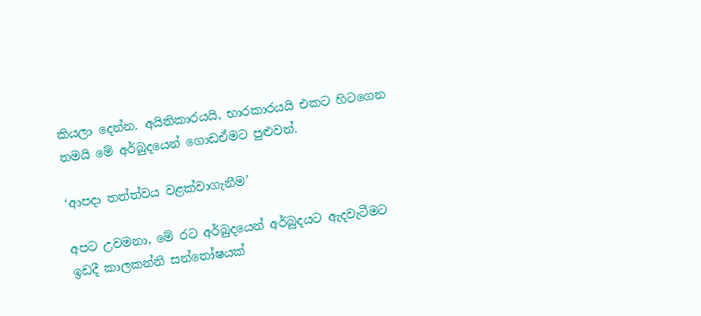කියලා දෙන්න. අයිතිකාරයයි, භාරකාරයයි එකට හිටගෙන තමයි මේ අර්බුදයෙන් ගොඩඒමට පුළුවන්.

‘ආපදා තත්ත්වය වළක්වාගැනීම’

අපට උවමනා, මේ රට අර්බුදයෙන් අර්බුදයට ඇදවැටීමට ඉඩදී කාලකන්නි සන්තෝෂයක්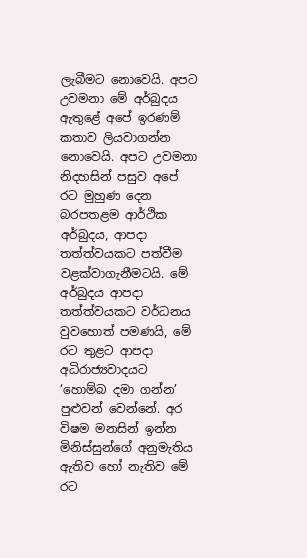ලැබීමට නොවෙයි. අපට උවමනා මේ අර්බුදය ඇතුළේ අපේ ඉරණම් කතාව ලියවාගන්න නොවෙයි. අපට උවමනා නිදහසින් පසුව අපේ රට මුහුණ දෙන බරපතළම ආර්ථික අර්බුදය, ආපදා තත්ත්වයකට පත්වීම වළක්වාගැනීමටයි. මේ අර්බුදය ආපදා තත්ත්වයකට වර්ධනය වුවහොත් පමණයි, මේ රට තුළට ආපදා අධිරාජ්‍යවාදයට ‘හොම්බ දමා ගන්න’ පුළුවන් වෙන්නේ. අර විෂම මනසින් ඉන්න මිනිස්සුන්ගේ අනුමැතිය ඇතිව හෝ නැතිව මේ රට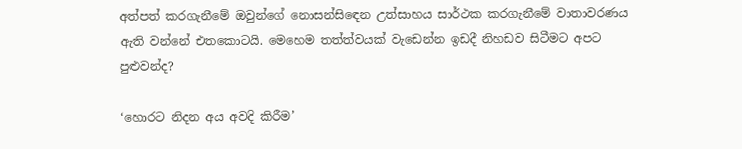අත්පත් කරගැනීමේ ඔවුන්ගේ නොසන්සිඳෙන උත්සාහය සාර්ථක කරගැනීමේ වාතාවරණය ඇති වන්නේ එතකොටයි. මෙහෙම තත්ත්වයක් වැඩෙන්න ඉඩදී නිහඩව සිටීමට අපට පුළුවන්ද?

‘හොරට නිදන අය අවදි කිරීම’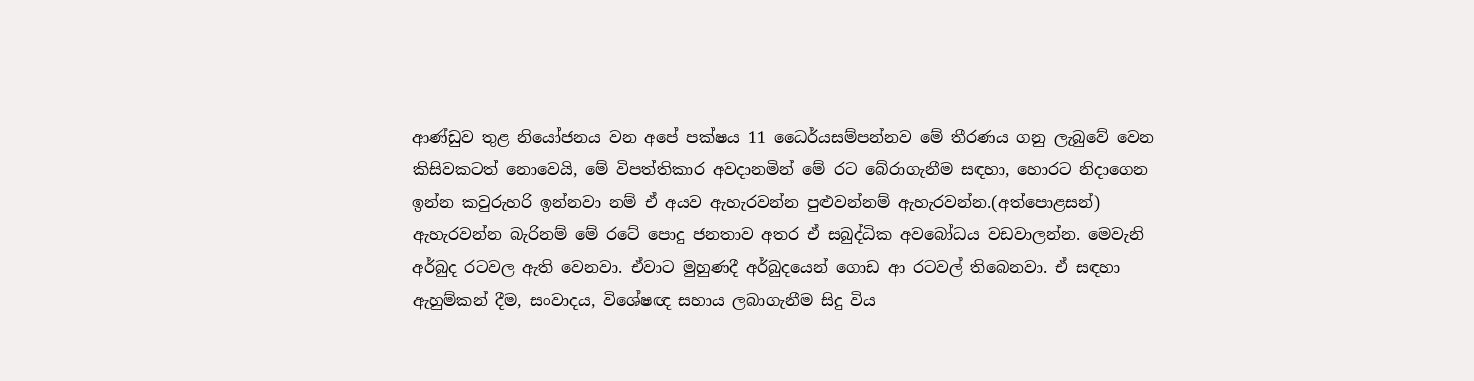ආණ්ඩුව තුළ නියෝජනය වන අපේ පක්ෂය 11 ධෛර්යසම්පන්නව මේ තීරණය ගනු ලැබුවේ වෙන කිසිවකටත් නොවෙයි, මේ විපත්තිකාර අවදානමින් මේ රට බේරාගැනීම සඳහා, හොරට නිදාගෙන ඉන්න කවුරුහරි ඉන්නවා නම් ඒ අයව ඇහැරවන්න පුළුවන්නම් ඇහැරවන්න.(අත්පොළසන්) ඇහැරවන්න බැරිනම් මේ රටේ පොදු ජනතාව අතර ඒ සබුද්ධික අවබෝධය වඩවාලන්න. මෙවැනි අර්බුද රටවල ඇති වෙනවා. ඒවාට මුහුණදී අර්බුදයෙන් ගොඩ ආ රටවල් තිබෙනවා. ඒ සඳහා ඇහුම්කන් දීම, සංවාදය, විශේෂඥ සහාය ලබාගැනීම සිදු විය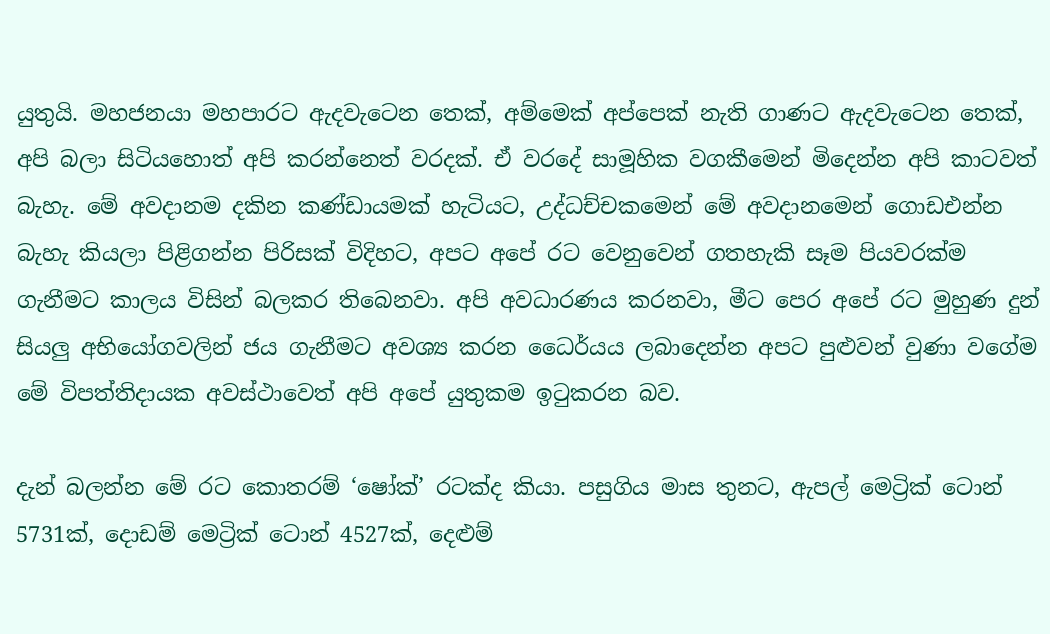යුතුයි. මහජනයා මහපාරට ඇදවැටෙන තෙක්, අම්මෙක් අප්පෙක් නැති ගාණට ඇදවැටෙන තෙක්, අපි බලා සිටියහොත් අපි කරන්නෙත් වරදක්. ඒ වරදේ සාමූහික වගකීමෙන් මිදෙන්න අපි කාටවත් බැහැ. මේ අවදානම දකින කණ්ඩායමක් හැටියට, උද්ධච්චකමෙන් මේ අවදානමෙන් ගොඩඑන්න බැහැ කියලා පිළිගන්න පිරිසක් විදිහට, අපට අපේ රට වෙනුවෙන් ගතහැකි සෑම පියවරක්ම ගැනීමට කාලය විසින් බලකර තිබෙනවා. අපි අවධාරණය කරනවා, මීට පෙර අපේ රට මුහුණ දුන් සියලු අභියෝගවලින් ජය ගැනීමට අවශ්‍ය කරන ධෛර්යය ලබාදෙන්න අපට පුළුවන් වුණා වගේම මේ විපත්තිදායක අවස්ථාවෙත් අපි අපේ යුතුකම ඉටුකරන බව.

දැන් බලන්න මේ රට කොතරම් ‘ෂෝක්’ රටක්ද කියා. පසුගිය මාස තුනට, ඇපල් මෙට්‍රික් ටොන් 5731ක්, දොඩම් මෙට්‍රික් ටොන් 4527ක්, දෙළුම්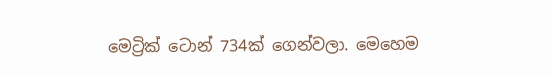මෙට්‍රික් ටොන් 734ක් ගෙන්වලා. මෙහෙම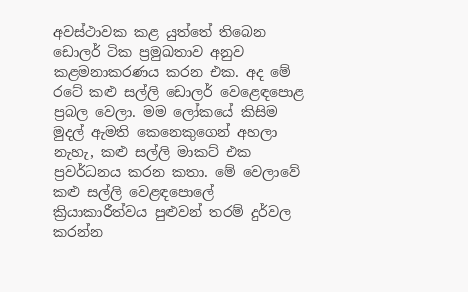අවස්ථාවක කළ යුත්තේ තිබෙන ඩොලර් ටික ප්‍රමුඛතාව අනුව කළමනාකරණය කරන එක. අද මේ රටේ කළු සල්ලි ඩොලර් වෙළෙඳපොළ ප්‍රබල වෙලා. මම ලෝකයේ කිසිම මුදල් ඇමති කෙනෙකුගෙන් අහලා නැහැ, කළු සල්ලි මාකට් එක ප්‍රවර්ධනය කරන කතා. මේ වෙලාවේ කළු සල්ලි වෙළඳපොලේ ක්‍රියාකාරීත්වය පුළුවන් තරම් දුර්වල කරන්න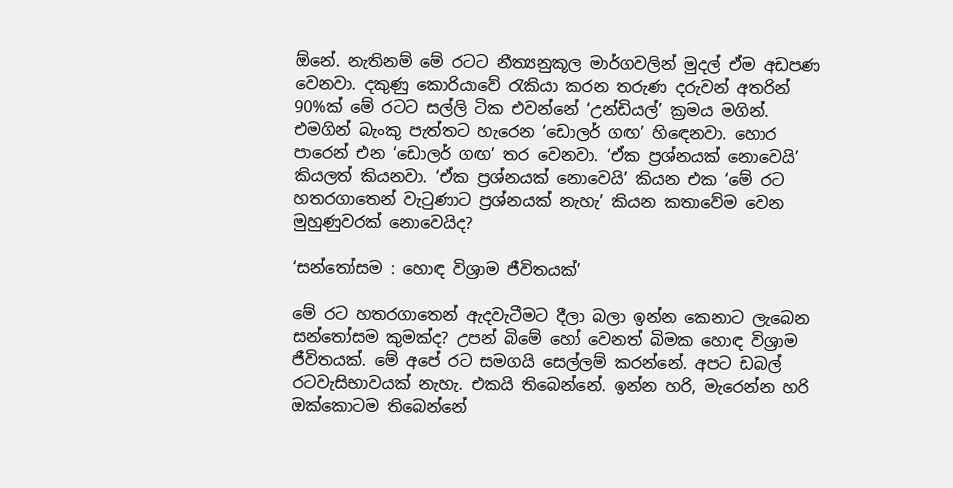ඕනේ. නැතිනම් මේ රටට නීත්‍යනුකූල මාර්ගවලින් මුදල් ඒම අඩපණ වෙනවා. දකුණු කොරියාවේ රැකියා කරන තරුණ දරුවන් අතරින් 90%ක් මේ රටට සල්ලි ටික එවන්නේ ‘උන්ඩියල්’ ක්‍රමය මගින්. එමගින් බැංකු පැත්තට හැරෙන ‘ඩොලර් ගඟ’ හිඳෙනවා. හොර පාරෙන් එන ‘ඩොලර් ගඟ’ තර වෙනවා. ‘ඒක ප්‍රශ්නයක් නොවෙයි’ කියලත් කියනවා. ‘ඒක ප්‍රශ්නයක් නොවෙයි’ කියන එක ‘මේ රට හතරගාතෙන් වැටුණාට ප්‍රශ්නයක් නැහැ’ කියන කතාවේම වෙන මුහුණුවරක් නොවෙයිද?

‘සන්තෝසම : හොඳ විශ්‍රාම ජීවිතයක්’

මේ රට හතරගාතෙන් ඇදවැටීමට දීලා බලා ඉන්න කෙනාට ලැබෙන සන්තෝසම කුමක්ද? උපන් බිමේ හෝ වෙනත් බිමක හොඳ විශ්‍රාම ජීවිතයක්. මේ අපේ රට සමගයි සෙල්ලම් කරන්නේ. අපට ඩබල් රටවැසිභාවයක් නැහැ. එකයි තිබෙන්නේ. ඉන්න හරි, මැරෙන්න හරි ඔක්කොටම තිබෙන්නේ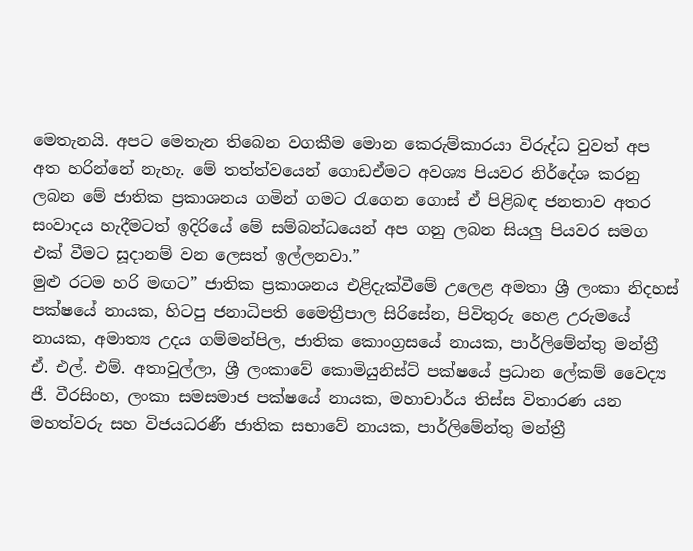මෙතැනයි. අපට මෙතැන තිබෙන වගකීම මොන කෙරුම්කාරයා විරුද්ධ වුවත් අප අත හරින්නේ නැහැ. මේ තත්ත්වයෙන් ගොඩඒමට අවශ්‍ය පියවර නිර්දේශ කරනු ලබන මේ ජාතික ප්‍රකාශනය ගමින් ගමට රැගෙන ගොස් ඒ පිළිබඳ ජනතාව අතර සංවාදය හැදීමටත් ඉදිරියේ මේ සම්බන්ධයෙන් අප ගනු ලබන සියලු පියවර සමග එක් වීමට සූදානම් වන ලෙසත් ඉල්ලනවා.”
මුළු රටම හරි මඟට” ජාතික ප්‍රකාශනය එළිදැක්වීමේ උලෙළ අමතා ශ්‍රී ලංකා නිදහස් පක්ෂයේ නායක, හිටපු ජනාධිපති මෛත්‍රීපාල සිරිසේන, පිවිතුරු හෙළ උරුමයේ නායක, අමාත්‍ය උදය ගම්මන්පිල, ජාතික කොංග්‍රසයේ නායක, පාර්ලිමේන්තු මන්ත්‍රී ඒ. එල්. එම්. අතාවුල්ලා, ශ්‍රී ලංකාවේ කොමියුනිස්ට් පක්ෂයේ ප්‍රධාන ලේකම් වෛද්‍ය ජී. වීරසිංහ, ලංකා සමසමාජ පක්ෂයේ නායක, මහාචාර්ය තිස්ස විතාරණ යන මහත්වරු සහ විජයධරණී ජාතික සභාවේ නායක, පාර්ලිමේන්තු මන්ත්‍රී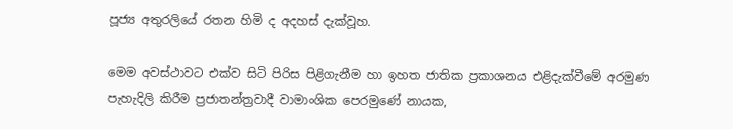පූජ්‍ය අතුරලියේ රතන හිමි ද අදහස් දැක්වූහ.

මෙම අවස්ථාවට එක්ව සිටි පිරිස පිළිගැනීම හා ඉහත ජාතික ප්‍රකාශනය එළිදැක්වීමේ අරමුණ පැහැදිලි කිරීම ප්‍රජාතන්ත්‍රවාදී වාමාංශික පෙරමුණේ නායක,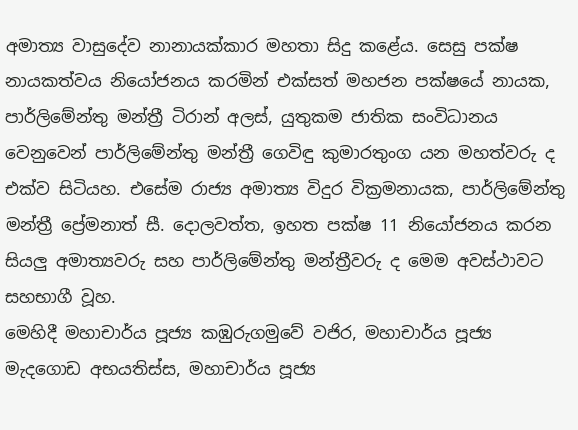අමාත්‍ය වාසුදේව නානායක්කාර මහතා සිදු කළේය. සෙසු පක්ෂ නායකත්වය නියෝජනය කරමින් එක්සත් මහජන පක්ෂයේ නායක, පාර්ලිමේන්තු මන්ත්‍රී ටිරාන් අලස්, යුතුකම ජාතික සංවිධානය වෙනුවෙන් පාර්ලිමේන්තු මන්ත්‍රී ගෙවිඳු කුමාරතුංග යන මහත්වරු ද එක්ව සිටියහ. එසේම රාජ්‍ය අමාත්‍ය විදුර වික්‍රමනායක, පාර්ලිමේන්තු මන්ත්‍රී ප්‍රේමනාත් සී. දොලවත්ත, ඉහත පක්ෂ 11 නියෝජනය කරන සියලු අමාත්‍යවරු සහ පාර්ලිමේන්තු මන්ත්‍රීවරු ද මෙම අවස්ථාවට සහභාගී වූහ.
මෙහිදී මහාචාර්ය පූජ්‍ය කඹුරුගමුවේ වජිර, මහාචාර්ය පූජ්‍ය මැදගොඩ අභයතිස්ස, මහාචාර්ය පූජ්‍ය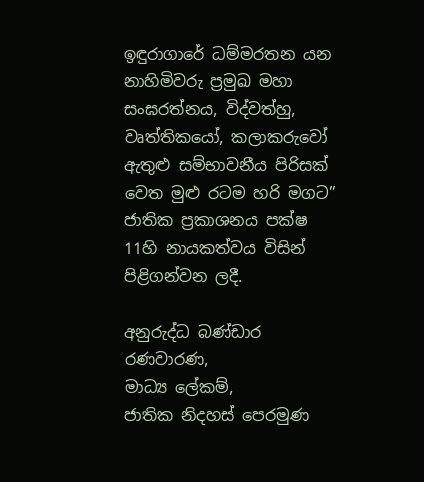ඉඳුරාගාරේ ධම්මරතන යන නාහිමිවරු ප්‍රමුඛ මහා සංඝරත්නය, විද්වත්හු, වෘත්තිකයෝ, කලාකරුවෝ ඇතුළු සම්භාවනීය පිරිසක් වෙත මුළු රටම හරි මගට” ජාතික ප්‍රකාශනය පක්ෂ 11හි නායකත්වය විසින් පිළිගන්වන ලදී.

අනුරුද්ධ බණ්ඩාර රණවාරණ,
මාධ්‍ය ලේකම්,
ජාතික නිදහස් පෙරමුණ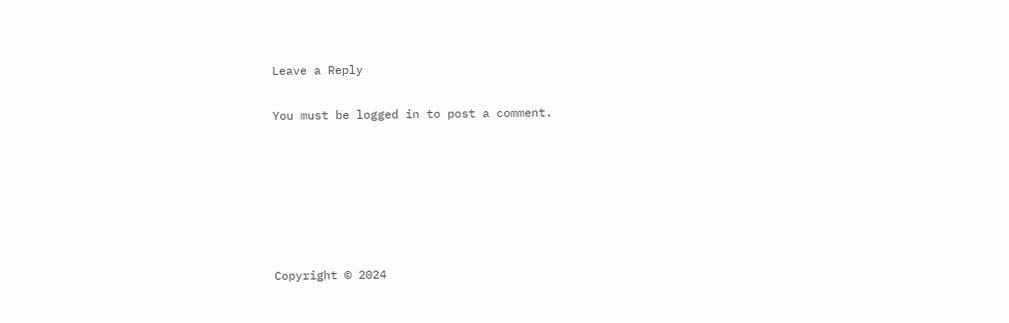Leave a Reply

You must be logged in to post a comment.






Copyright © 2024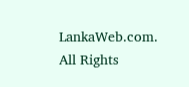LankaWeb.com. All Rights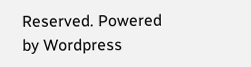Reserved. Powered by Wordpress